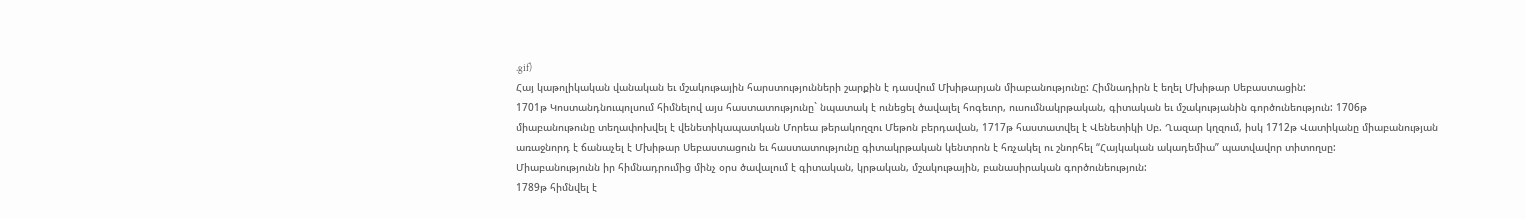.gif)
Հայ կաթոլիկական վանական եւ մշակութային հարստությունների շարքին է դասվում Մխիթարյան միաբանությունը: Հիմնադիրն է եղել Մխիթար Սեբաստացին:
1701թ Կոստանդնուպոլսում հիմնելով այս հաստատությունը` նպատակ է ունեցել ծավալել հոգեւոր, ուսումնակրթական, գիտական եւ մշակությանին գործունեություն: 1706թ միաբանութունը տեղափոխվել է վենետիկապատկան Մորեա թերակողզու Մեթոն բերդավան, 1717թ հաստատվել է Վենետիկի Սբ. Ղազար կղզում, իսկ 1712թ Վատիկանը միաբանության առաջնորդ է ճանաչել է Մխիթար Սեբաստացուն եւ հաստատությունը գիտակրթական կենտրոն է հռչակել ու շնորհել “Հայկական ակադեմիա” պատվավոր տիտողսը:
Միաբանությունն իր հիմնադրումից մինչ օրս ծավալում է գիտական, կրթական, մշակութային, բանասիրական գործունեություն:
1789թ հիմնվել է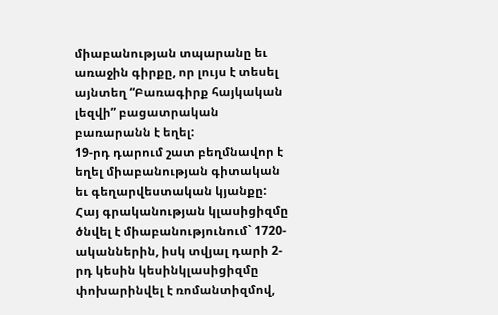միաբանության տպարանը եւ առաջին գիրքը, որ լույս է տեսել այնտեղ “Բառագիրք հայկական լեզվի” բացատրական բառարանն է եղել:
19-րդ դարում շատ բեղմնավոր է եղել միաբանության գիտական եւ գեղարվեստական կյանքը: Հայ գրականության կլասիցիզմը ծնվել է միաբանությունում` 1720-ականներին, իսկ տվյալ դարի 2-րդ կեսին կեսինկլասիցիզմը փոխարինվել է ռոմանտիզմով,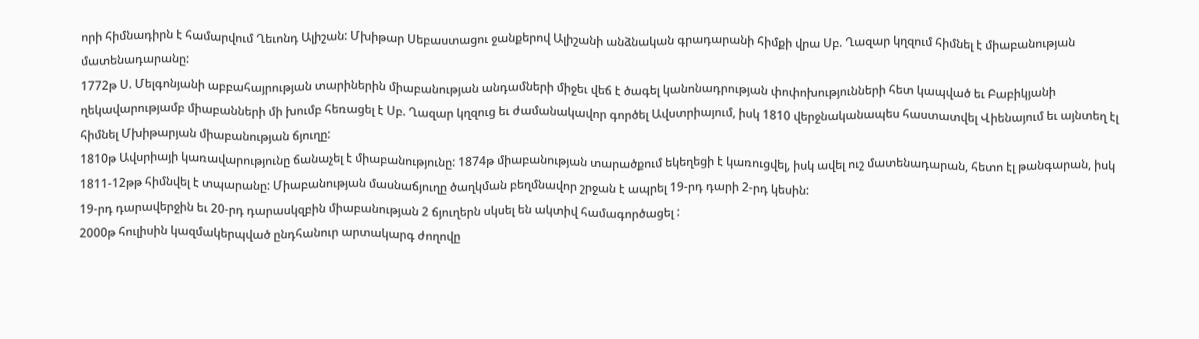որի հիմնադիրն է համարվում Ղեւոնդ Ալիշան: Մխիթար Սեբաստացու ջանքերով Ալիշանի անձնական գրադարանի հիմքի վրա Սբ. Ղազար կղզում հիմնել է միաբանության մատենադարանը:
1772թ Ս. Մելգոնյանի աբբահայրության տարիներին միաբանության անդամների միջեւ վեճ է ծագել կանոնադրության փոփոխությունների հետ կապված եւ Բաբիկյանի ղեկավարությամբ միաբանների մի խումբ հեռացել է Սբ. Ղազար կղզուց եւ ժամանակավոր գործել Ավստրիայում, իսկ 1810 վերջնականապես հաստատվել Վիենայում եւ այնտեղ էլ հիմնել Մխիթարյան միաբանության ճյուղը:
1810թ Ավսրիայի կառավարությունը ճանաչել է միաբանությունը: 1874թ միաբանության տարածքում եկեղեցի է կառուցվել, իսկ ավել ուշ մատենադարան, հետո էլ թանգարան, իսկ 1811-12թթ հիմնվել է տպարանը: Միաբանության մասնաճյուղը ծաղկման բեղմնավոր շրջան է ապրել 19-րդ դարի 2-րդ կեսին:
19-րդ դարավերջին եւ 20-րդ դարասկզբին միաբանության 2 ճյուղերն սկսել են ակտիվ համագործացել :
2000թ հուլիսին կազմակերպված ընդհանուր արտակարգ ժողովը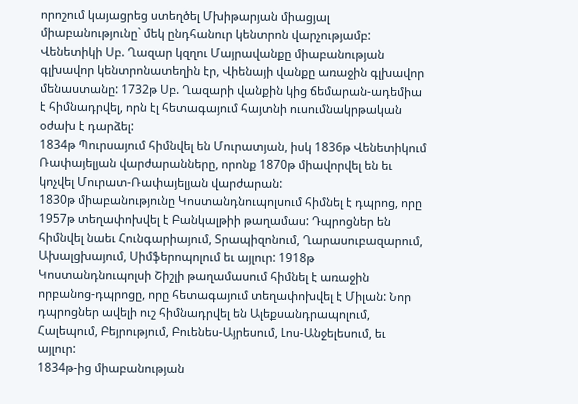որոշում կայացրեց ստեղծել Մխիթարյան միացյալ միաբանությունը` մեկ ընդհանուր կենտրոն վարչությամբ: Վենետիկի Սբ. Ղազար կզղու Մայրավանքը միաբանության գլխավոր կենտրոնատեղին էր, Վիենայի վանքը առաջին գլխավոր մենաստանը: 1732թ Սբ. Ղազարի վանքին կից ճեմարան-ադեմիա է հիմնադրվել, որն էլ հետագայում հայտնի ուսումնակրթական օժախ է դարձել:
1834թ Պուրսայում հիմնվել են Մուրատյան, իսկ 1836թ Վենետիկում Ռափայելյան վարժարանները, որոնք 1870թ միավորվել են եւ կոչվել Մուրատ-Ռափայելյան վարժարան:
1830թ միաբանությունը Կոստանդնուպոլսում հիմնել է դպրոց, որը 1957թ տեղափոխվել է Բանկալթիի թաղամաս: Դպրոցներ են հիմնվել նաեւ Հունգարիայում, Տրապիզոնում, Ղարասուբազարում, Ախալցխայում, Սիմֆերոպոլում եւ այլուր: 1918թ Կոստանդնուպոլսի Շիշլի թաղամասում հիմնել է առաջին որբանոց-դպրոցը, որը հետագայում տեղափոխվել է Միլան: Նոր դպրոցներ ավելի ուշ հիմնադրվել են Ալեքսանդրապոլում, Հալեպում, Բեյրությում, Բուենես-Այրեսում, Լոս-Անջելեսում, եւ այլուր:
1834թ-ից միաբանության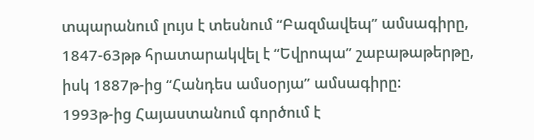տպարանում լույս է տեսնում “Բազմավեպ” ամսագիրը, 1847-63թթ հրատարակվել է “Եվրոպա” շաբաթաթերթը, իսկ 1887թ-ից “Հանդես ամսօրյա” ամսագիրը:
1993թ-ից Հայաստանում գործում է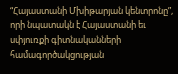“Հայաստանի Մխիթարյան կենտրոնը”, որի նպատակն է Հայաստանի եւ սփյուռքի գիտնականների համագործակցության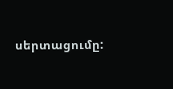սերտացումը: